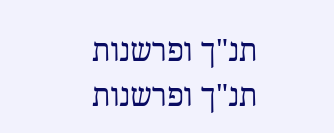תנ"ך ופרשנות
תנ"ך ופרשנות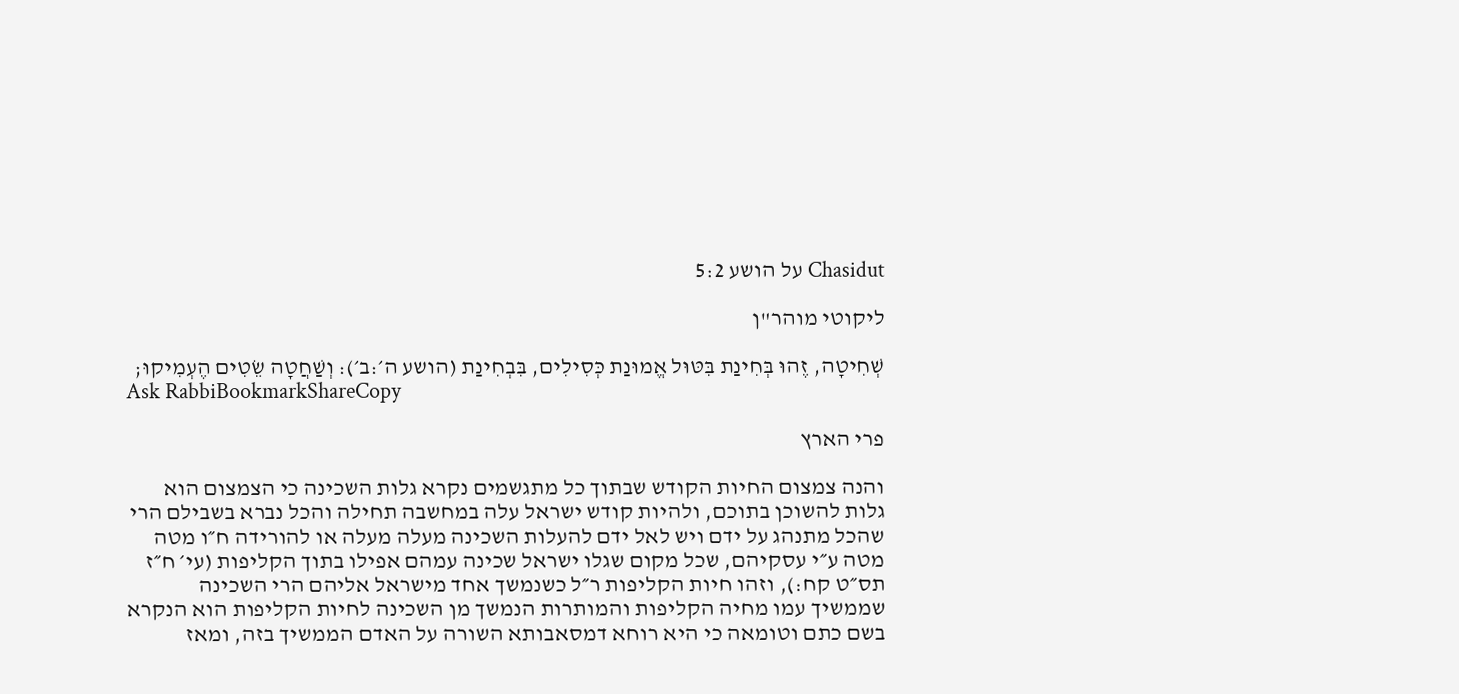Chasidut על הושע 5:2

ליקוטי מוהר"ן

שְׁחִיטָה, זֶהוּ בְּחִינַת בִּטּוּל אֱמוּנַת כְּסִילִים, בִּבְחִינַת (הושע ה׳:ב׳): וְשַׁחֲטָה שֵׂטִים הֶעְמִיקוּ;
Ask RabbiBookmarkShareCopy

פרי הארץ

והנה צמצום החיות הקודש שבתוך כל מתגשמים נקרא גלות השכינה כי הצמצום הוא גלות להשוכן בתוכם, ולהיות קודש ישראל עלה במחשבה תחילה והכל נברא בשבילם הרי שהכל מתנהג על ידם ויש לאל ידם להעלות השכינה מעלה מעלה או להורידה ח״ו מטה מטה ע״י עסקיהם, שכל מקום שגלו ישראל שכינה עמהם אפילו בתוך הקליפות (עי׳ ח״ז תס״ט קח:), וזהו חיות הקליפות ר״ל כשנמשך אחד מישראל אליהם הרי השכינה שממשיך עמו מחיה הקליפות והמותרות הנמשך מן השכינה לחיות הקליפות הוא הנקרא בשם כתם וטומאה כי היא רוחא דמסאבותא השורה על האדם הממשיך בזה, ומאז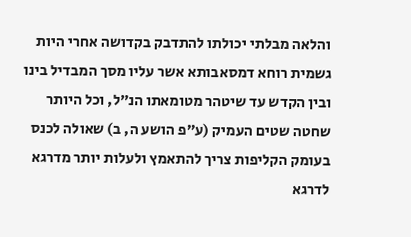והלאה מבלתי יכולתו להתדבק בקדושה אחרי היות גשמית רוחא דמסאבותא אשר עליו מסך המבדיל בינו ובין הקדש עד שיטהר מטומאתו הנ״ל, וכל היותר שחטה שטים העמיק (ע״פ הושע ה, ב) שאולה לכנס בעומק הקליפות צריך להתאמץ ולעלות יותר מדרגא לדרגא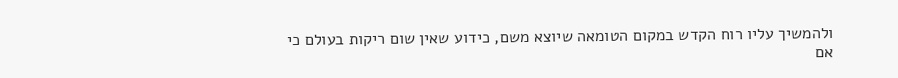ולהמשיך עליו רוח הקדש במקום הטומאה שיוצא משם, כידוע שאין שום ריקות בעולם כי אם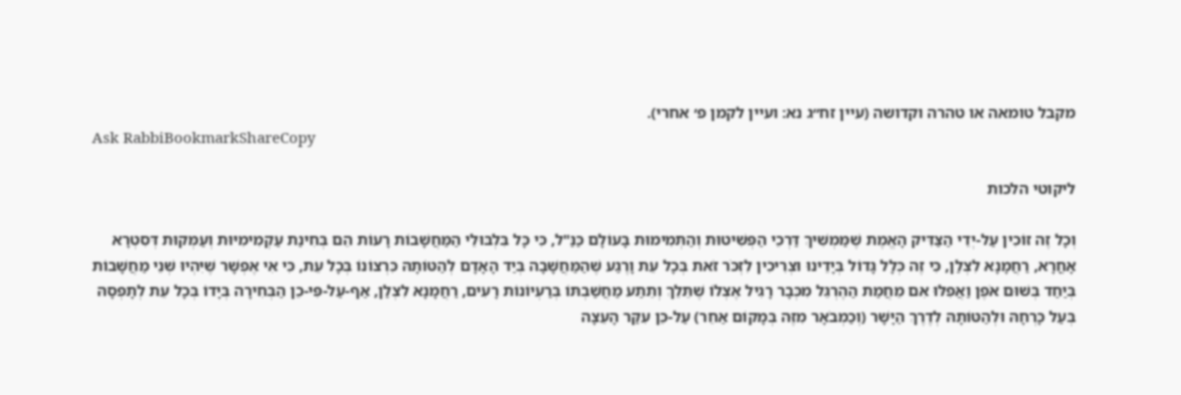מקבל טומאה או טהרה וקדושה (עיין זח״ג נא: ועיין לקמן פ׳ אחרי).
Ask RabbiBookmarkShareCopy

ליקוטי הלכות

וְכָל זֶה זוֹכִין עַל-יְדֵי הַצַּדִּיק הָאֱמֶת שֶׁמַּמְשִׁיךְ דַּרְכֵי הַפְּשִׁיטוּת וְהַתְּמִימוּת בָּעוֹלָם כַּנַּ"ל, כִּי כָּל בִּלְבּוּלֵי הַמַּחֲשָׁבוֹת רָעוֹת הֵם בְּחִינַת עַקְמִימִיּוּת וְעַמְּקוּת דְּסִטְרָא אָחֳרָא, רַחֲמָנָא לִצְלַן, כִּי זֶה כְּלָל גָּדוֹל בְּיָדֵינוּ וּצְרִיכִין לִזְכֹּר זֹאת בְּכָל עֵת וָרֶגַע שֶׁהַמַּחֲשָׁבָה בְּיַד הָאָדָם לְהַטּוֹתָהּ כִּרְצוֹנוֹ בְּכָל עֵת, כִּי אִי אֶפְשָׁר שֶׁיִּהְיוּ שְׁנֵי מַחֲשָׁבוֹת בְּיַחַד בְּשׁוּם אֹפֶן וַאֲפִלּוּ אִם מֵחֲמַת הַהֶרְגֵּל מִכְּבָר רָגִיל אֶצְלוֹ שֶׁתֵּלֵךְ וְתֵתַע מַחֲשַׁבְתּוֹ בְּרַעְיוֹנוֹת רָעִים, רַחֲמָנָא לִצְלַן, אַף-עַל-פִּי-כֵן הַבְּחִירָה בְּיָדוֹ בְּכָל עֵת לְתָפְסָהּ בְּעַל כָּרְחָהּ וּלְהַטּוֹתָהּ לְדֶרֶךְ הַיָּשָׁר (וְכַמְבֹאָר מִזֶּה בְּמָקוֹם אַחֵר) עַל-כֵּן עִקַּר הָעֵצָה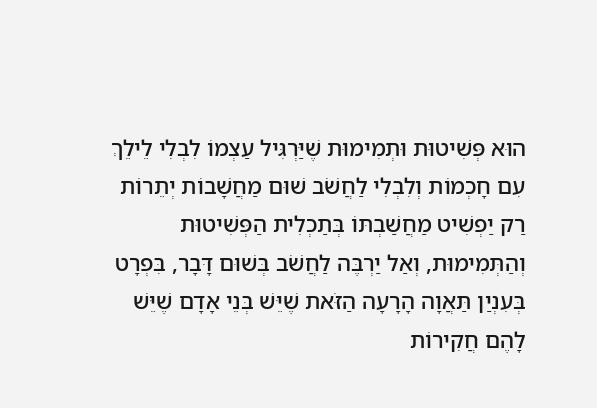הוּא פְּשִׁיטוּת וּתְמִימוּת שֶׁיַּרְגִּיל עַצְמוֹ לִבְלִי לֵילֵךְ עִם חָכְמוֹת וְלִבְלִי לַחֲשֹׁב שׁוּם מַחֲשָׁבוֹת יְתֵרוֹת רַק יַפְשִׁיט מַחֲשַׁבְתּוֹ בְּתַכְלִית הַפְּשִׁיטוּת וְהַתְּמִימוּת, וְאַל יַרְבֶּה לַחֲשֹׁב בְּשׁוּם דָּבָר, בִּפְרָט בְּעִנְיַן תַּאֲוָה הָרָעָה הַזֹּאת שֶׁיֵּשׁ בְּנֵי אָדָם שֶׁיֵּשׁ לָהֶם חֲקִירוֹת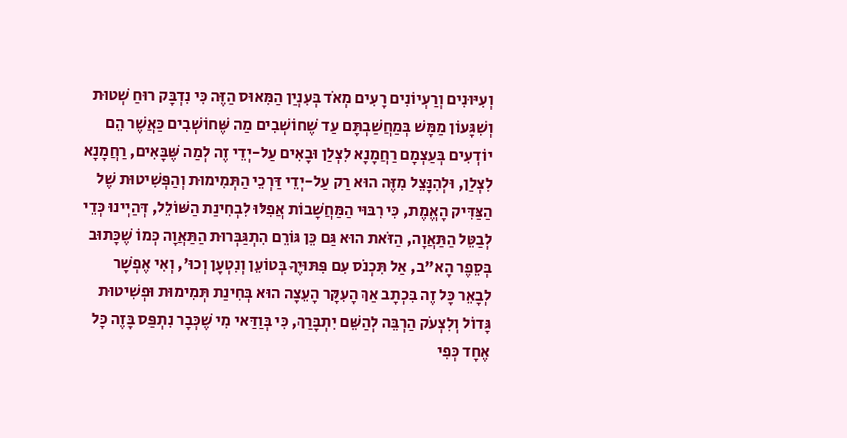וְעִיּוּנִים וְרַעְיוֹנִים רָעִים מְאֹד בְּעִנְיַן הַמִּאוּס הַזֶּה כִּי נִדְבָּק רוּחַ שְׁטוּת וְשִׁגָּעוֹן מַמָּשׁ בְּמַחֲשַׁבְתָּם עַד שֶׁחוֹשְׁבִים מַה שֶּׁחוֹשְׁבִים כַּאֲשֶׁר הֵם יוֹדְעִים בְּעַצְמָם רַחֲמָנָא לִצְלַן וּבָאִים עַל-יְדֵי זֶה לְמַה שֶּׁבָּאִים, רַחֲמָנָא לִצְלַן, וּלְהִנָּצֵל מִזֶּה הוּא רַק עַל-יְדֵי דַּרְכֵי הַתְּמִימוּת וְהַפְּשִׁיטוּת שֶׁל הַצַּדִּיק הָאֱמֶת, כִּי רִבּוּי הַמַּחֲשָׁבוֹת אֲפִלּוּ לִבְחִינַת הַשּׁוֹלֵל, דְּהַיְינוּ כְּדֵי לְבַטֵּל הַתַּאֲוָה, הַזֹּאת הוּא גַּם כֵּן גּוֹרֵם הִתְגַּבְּרוּת הַתַּאֲוָה כְּמוֹ שֶׁכָּתוּב בְּסֵפֶר הָא"ב, אַל תִּכְנֹס עִם פִּתּוּיֶךָ בְּטוֹעֵן וְנִטְעָן וְכוּ', וְאִי אֶפְשָׁר לְבָאֵר כָּל זֶה בִּכְתָב אַךְ הָעִקָּר הָעֵצָה הוּא בְּחִינַת תְּמִימוּת וּפְשִׁיטוּת גָּדוֹל וְלִצְעֹק הַרְבֵּה לְהַשֵּׁם יִתְבָּרַךְ, כִּי בְּוַדַּאי מִי שֶׁכְּבָר נִתְפַּס בָּזֶה כָּל אֶחָד כְּפִי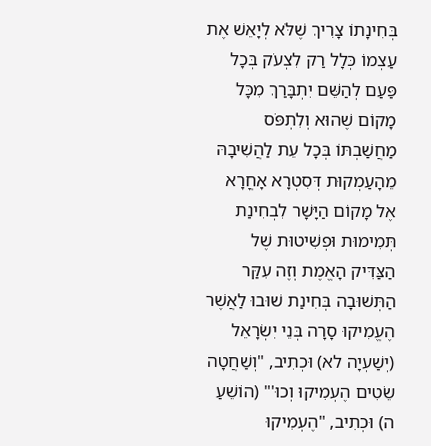בְּחִינָתוֹ צָרִיךְ שֶׁלֹּא לְיָאֵשׁ אֶת עַצְמוֹ כְּלָל רַק לִצְעֹק בְּכָל פַּעַם לְהַשֵּׁם יִתְבָּרַךְ מִכָּל מָקוֹם שֶׁהוּא וְלִתְפֹּס מַחֲשַׁבְתּוֹ בְּכָל עֵת לַהֲשִׁיבָהּ מֵהָעַמְקוּת דְּסִטְרָא אָחֳרָא אֶל מָקוֹם הַיָּשָׁר לִבְחִינַת תְּמִימוּת וּפְשִׁיטוּת שֶׁל הַצַּדִּיק הָאֱמֶת וְזֶה עִקַּר הַתְּשׁוּבָה בְּחִינַת שׁוּבוּ לַאֲשֶׁר הֶעֱמִיקוּ סָרָה בְּנֵי יִשְׂרָאֵל (יְשַׁעְיָה לא) וּכְתִיב, "וְשַׁחֲטָה שֵׂטִים הֶעְמִיקוּ וְכוּ'" (הוֹשֵׁעַ ה) וּכְתִיב, "הֶעְמִיקוּ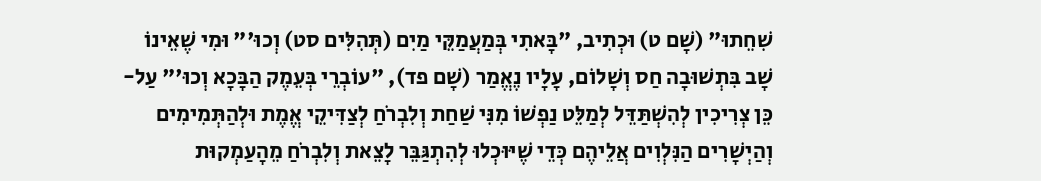שִׁחֵתוּ" (שָׁם ט) וּכְתִיב, "בָּאתִי בְּמַעֲמַקֵּי מַיִם (תְּהִלִּים סט) וְכוּ'" וּמִי שֶׁאֵינוֹ שָׁב בִּתְשׁוּבָה חַס וְשָׁלוֹם, עָלָיו נֶאֱמַר (שָׁם פד), "עוֹבְרֵי בְּעֵמֶק הַבָּכָא וְכוּ'" עַל-כֵּן צְרִיכִין לְהִשְׁתַּדֵּל לְמַלֵּט נַפְשׁוֹ מִנִּי שַׁחַת וְלִבְרֹחַ לְצַדִּיקֵי אֱמֶת וּלְהַתְּמִימִים וְהַיְשָׁרִים הַנִּלְוִים אֲלֵיהֶם כְּדֵי שֶׁיּוּכְלוּ לְהִתְגַּבֵּר לָצֵאת וְלִבְרֹחַ מֵהָעַמְקוּת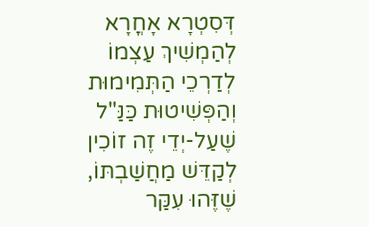דְּסִטְרָא אָחֳרָא לְהַמְשִׁיךְ עַצְמוֹ לְדַרְכֵי הַתְּמִימוּת וְהַפְּשִׁיטוּת כַּנַּ"ל שֶׁעַל-יְדֵי זֶה זוֹכִין לְקַדֵּשׁ מַחֲשַׁבְתּוֹ, שֶׁזֶּהוּ עִקַּר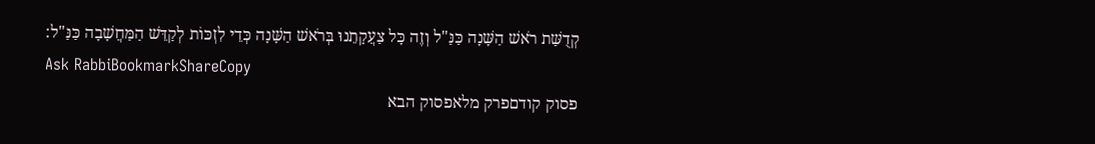קְדֻשַּׁת רֹאשׁ הַשָּׁנָה כַּנַּ"ל וְזֶה כָּל צַעֲקָתֵנוּ בְּרֹאשׁ הַשָּׁנָה כְּדֵי לִזְכּוֹת לְקַדֵּשׁ הַמַּחֲשָׁבָה כַּנַּ"ל:
Ask RabbiBookmarkShareCopy
פסוק קודםפרק מלאפסוק הבא